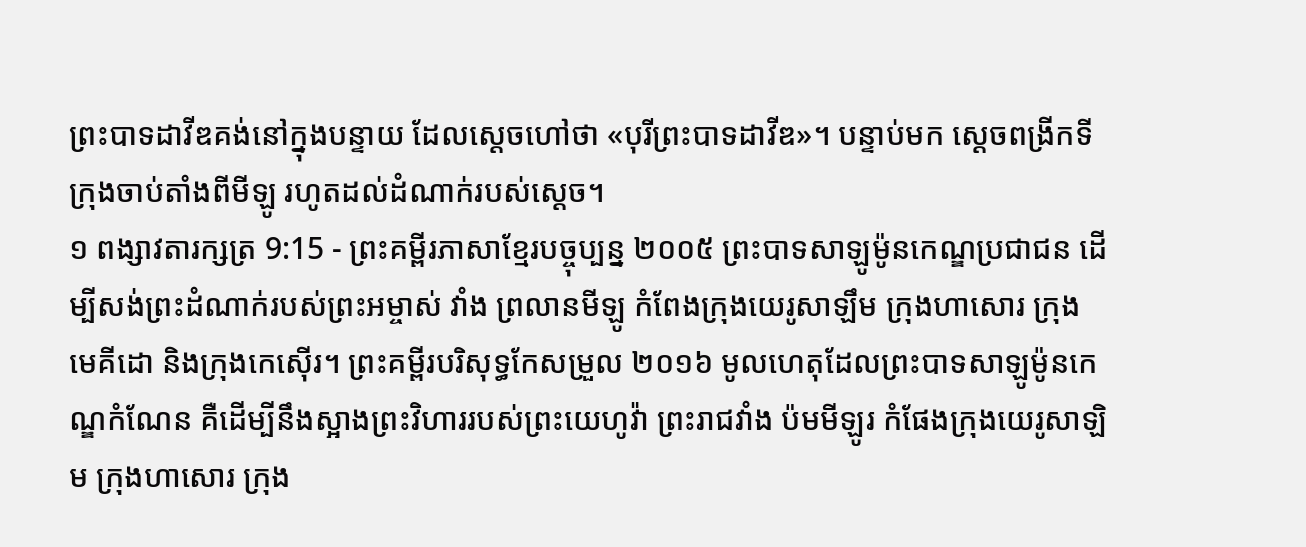ព្រះបាទដាវីឌគង់នៅក្នុងបន្ទាយ ដែលស្ដេចហៅថា «បុរីព្រះបាទដាវីឌ»។ បន្ទាប់មក ស្ដេចពង្រីកទីក្រុងចាប់តាំងពីមីឡូ រហូតដល់ដំណាក់របស់ស្ដេច។
១ ពង្សាវតារក្សត្រ 9:15 - ព្រះគម្ពីរភាសាខ្មែរបច្ចុប្បន្ន ២០០៥ ព្រះបាទសាឡូម៉ូនកេណ្ឌប្រជាជន ដើម្បីសង់ព្រះដំណាក់របស់ព្រះអម្ចាស់ វាំង ព្រលានមីឡូ កំពែងក្រុងយេរូសាឡឹម ក្រុងហាសោរ ក្រុងមេគីដោ និងក្រុងកេស៊ើរ។ ព្រះគម្ពីរបរិសុទ្ធកែសម្រួល ២០១៦ មូលហេតុដែលព្រះបាទសាឡូម៉ូនកេណ្ឌកំណែន គឺដើម្បីនឹងស្អាងព្រះវិហាររបស់ព្រះយេហូវ៉ា ព្រះរាជវាំង ប៉មមីឡូរ កំផែងក្រុងយេរូសាឡិម ក្រុងហាសោរ ក្រុង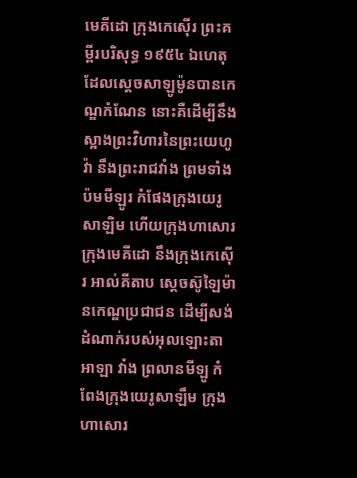មេគីដោ ក្រុងកេស៊ើរ ព្រះគម្ពីរបរិសុទ្ធ ១៩៥៤ ឯហេតុដែលស្តេចសាឡូម៉ូនបានកេណ្ឌកំណែន នោះគឺដើម្បីនឹងស្អាងព្រះវិហារនៃព្រះយេហូវ៉ា នឹងព្រះរាជវាំង ព្រមទាំងប៉មមីឡូរ កំផែងក្រុងយេរូសាឡិម ហើយក្រុងហាសោរ ក្រុងមេគីដោ នឹងក្រុងកេស៊ើរ អាល់គីតាប ស្តេចស៊ូឡៃម៉ានកេណ្ឌប្រជាជន ដើម្បីសង់ដំណាក់របស់អុលឡោះតាអាឡា វាំង ព្រលានមីឡូ កំពែងក្រុងយេរូសាឡឹម ក្រុងហាសោរ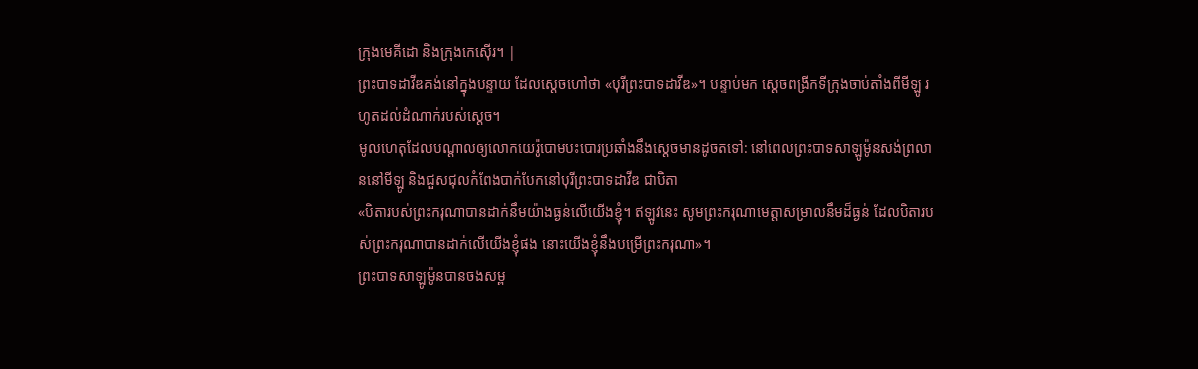ក្រុងមេគីដោ និងក្រុងកេស៊ើរ។ |
ព្រះបាទដាវីឌគង់នៅក្នុងបន្ទាយ ដែលស្ដេចហៅថា «បុរីព្រះបាទដាវីឌ»។ បន្ទាប់មក ស្ដេចពង្រីកទីក្រុងចាប់តាំងពីមីឡូ រហូតដល់ដំណាក់របស់ស្ដេច។
មូលហេតុដែលបណ្ដាលឲ្យលោកយេរ៉ូបោមបះបោរប្រឆាំងនឹងស្ដេចមានដូចតទៅ: នៅពេលព្រះបាទសាឡូម៉ូនសង់ព្រលាននៅមីឡូ និងជួសជុលកំពែងបាក់បែកនៅបុរីព្រះបាទដាវីឌ ជាបិតា
«បិតារបស់ព្រះករុណាបានដាក់នឹមយ៉ាងធ្ងន់លើយើងខ្ញុំ។ ឥឡូវនេះ សូមព្រះករុណាមេត្តាសម្រាលនឹមដ៏ធ្ងន់ ដែលបិតារបស់ព្រះករុណាបានដាក់លើយើងខ្ញុំផង នោះយើងខ្ញុំនឹងបម្រើព្រះករុណា»។
ព្រះបាទសាឡូម៉ូនបានចងសម្ព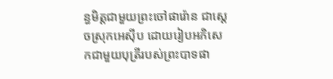ន្ធមិត្តជាមួយព្រះចៅផារ៉ោន ជាស្ដេចស្រុកអេស៊ីប ដោយរៀបអភិសេកជាមួយបុត្រីរបស់ព្រះបាទផា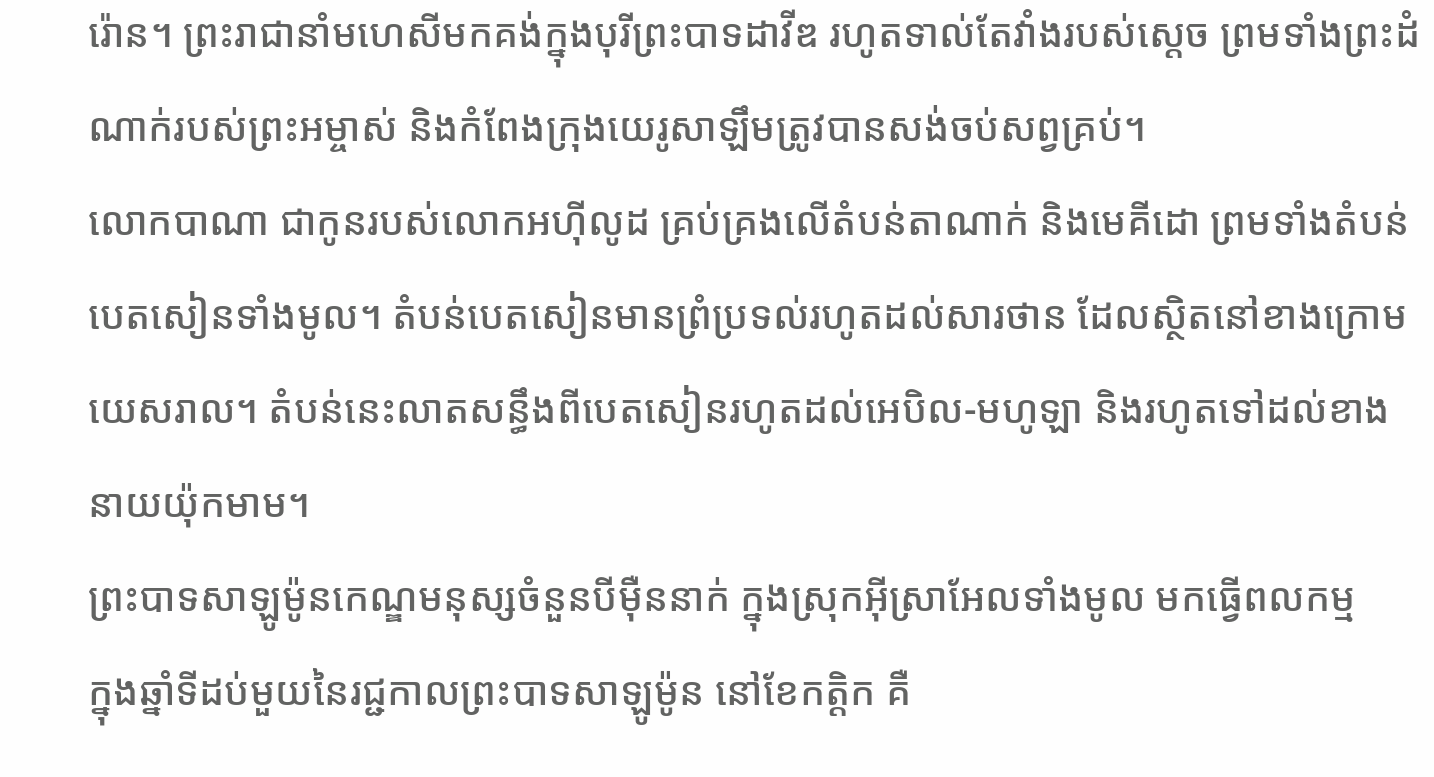រ៉ោន។ ព្រះរាជានាំមហេសីមកគង់ក្នុងបុរីព្រះបាទដាវីឌ រហូតទាល់តែវាំងរបស់ស្ដេច ព្រមទាំងព្រះដំណាក់របស់ព្រះអម្ចាស់ និងកំពែងក្រុងយេរូសាឡឹមត្រូវបានសង់ចប់សព្វគ្រប់។
លោកបាណា ជាកូនរបស់លោកអហ៊ីលូដ គ្រប់គ្រងលើតំបន់តាណាក់ និងមេគីដោ ព្រមទាំងតំបន់បេតសៀនទាំងមូល។ តំបន់បេតសៀនមានព្រំប្រទល់រហូតដល់សារថាន ដែលស្ថិតនៅខាងក្រោមយេសរាល។ តំបន់នេះលាតសន្ធឹងពីបេតសៀនរហូតដល់អេបិល-មហូឡា និងរហូតទៅដល់ខាងនាយយ៉ុកមាម។
ព្រះបាទសាឡូម៉ូនកេណ្ឌមនុស្សចំនួនបីម៉ឺននាក់ ក្នុងស្រុកអ៊ីស្រាអែលទាំងមូល មកធ្វើពលកម្ម
ក្នុងឆ្នាំទីដប់មួយនៃរជ្ជកាលព្រះបាទសាឡូម៉ូន នៅខែកត្ដិក គឺ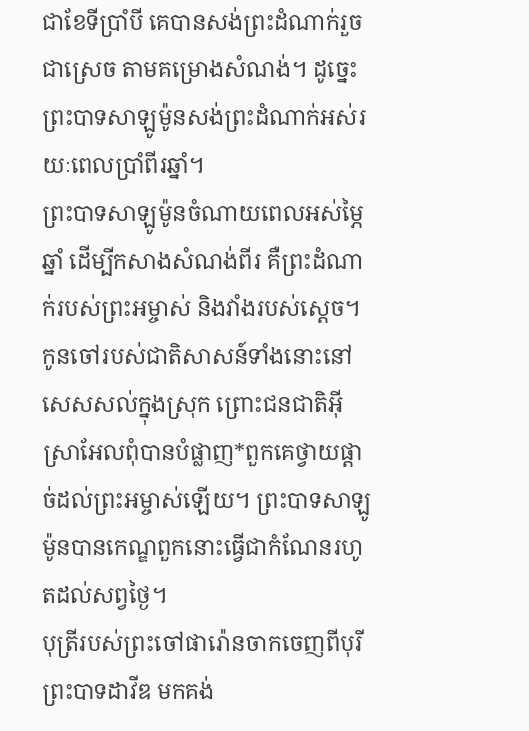ជាខែទីប្រាំបី គេបានសង់ព្រះដំណាក់រួចជាស្រេច តាមគម្រោងសំណង់។ ដូច្នេះ ព្រះបាទសាឡូម៉ូនសង់ព្រះដំណាក់អស់រយៈពេលប្រាំពីរឆ្នាំ។
ព្រះបាទសាឡូម៉ូនចំណាយពេលអស់ម្ភៃឆ្នាំ ដើម្បីកសាងសំណង់ពីរ គឺព្រះដំណាក់របស់ព្រះអម្ចាស់ និងវាំងរបស់ស្ដេច។
កូនចៅរបស់ជាតិសាសន៍ទាំងនោះនៅសេសសល់ក្នុងស្រុក ព្រោះជនជាតិអ៊ីស្រាអែលពុំបានបំផ្លាញ*ពួកគេថ្វាយផ្ដាច់ដល់ព្រះអម្ចាស់ឡើយ។ ព្រះបាទសាឡូម៉ូនបានកេណ្ឌពួកនោះធ្វើជាកំណែនរហូតដល់សព្វថ្ងៃ។
បុត្រីរបស់ព្រះចៅផារ៉ោនចាកចេញពីបុរីព្រះបាទដាវីឌ មកគង់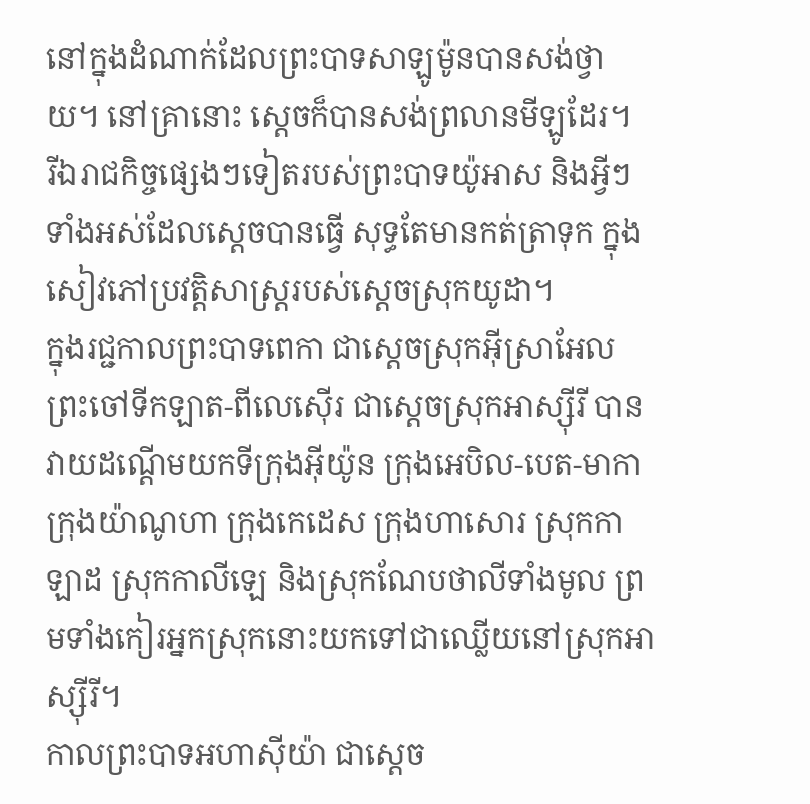នៅក្នុងដំណាក់ដែលព្រះបាទសាឡូម៉ូនបានសង់ថ្វាយ។ នៅគ្រានោះ ស្ដេចក៏បានសង់ព្រលានមីឡូដែរ។
រីឯរាជកិច្ចផ្សេងៗទៀតរបស់ព្រះបាទយ៉ូអាស និងអ្វីៗទាំងអស់ដែលស្ដេចបានធ្វើ សុទ្ធតែមានកត់ត្រាទុក ក្នុងសៀវភៅប្រវត្តិសាស្ត្ររបស់ស្ដេចស្រុកយូដា។
ក្នុងរជ្ជកាលព្រះបាទពេកា ជាស្ដេចស្រុកអ៊ីស្រាអែល ព្រះចៅទីកឡាត-ពីលេស៊ើរ ជាស្ដេចស្រុកអាស្ស៊ីរី បានវាយដណ្ដើមយកទីក្រុងអ៊ីយ៉ូន ក្រុងអេបិល-បេត-មាកា ក្រុងយ៉ាណូហា ក្រុងកេដេស ក្រុងហាសោរ ស្រុកកាឡាដ ស្រុកកាលីឡេ និងស្រុកណែបថាលីទាំងមូល ព្រមទាំងកៀរអ្នកស្រុកនោះយកទៅជាឈ្លើយនៅស្រុកអាស្ស៊ីរី។
កាលព្រះបាទអហាស៊ីយ៉ា ជាស្ដេច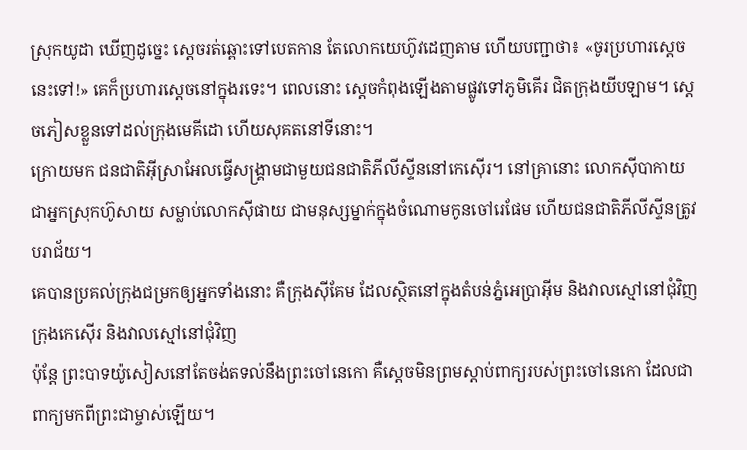ស្រុកយូដា ឃើញដូច្នេះ ស្ដេចរត់ឆ្ពោះទៅបេតកាន តែលោកយេហ៊ូវដេញតាម ហើយបញ្ជាថា៖ «ចូរប្រហារស្ដេចនេះទៅ!» គេក៏ប្រហារស្ដេចនៅក្នុងរទេះ។ ពេលនោះ ស្ដេចកំពុងឡើងតាមផ្លូវទៅភូមិគើរ ជិតក្រុងយីបឡាម។ ស្ដេចភៀសខ្លួនទៅដល់ក្រុងមេគីដោ ហើយសុគតនៅទីនោះ។
ក្រោយមក ជនជាតិអ៊ីស្រាអែលធ្វើសង្គ្រាមជាមួយជនជាតិភីលីស្ទីននៅកេស៊ើរ។ នៅគ្រានោះ លោកស៊ីបាកាយ ជាអ្នកស្រុកហ៊ូសាយ សម្លាប់លោកស៊ីផាយ ជាមនុស្សម្នាក់ក្នុងចំណោមកូនចៅរេផែម ហើយជនជាតិភីលីស្ទីនត្រូវបរាជ័យ។
គេបានប្រគល់ក្រុងជម្រកឲ្យអ្នកទាំងនោះ គឺក្រុងស៊ីគែម ដែលស្ថិតនៅក្នុងតំបន់ភ្នំអេប្រាអ៊ីម និងវាលស្មៅនៅជុំវិញ ក្រុងកេស៊ើរ និងវាលស្មៅនៅជុំវិញ
ប៉ុន្តែ ព្រះបាទយ៉ូសៀសនៅតែចង់តទល់នឹងព្រះចៅនេកោ គឺស្ដេចមិនព្រមស្ដាប់ពាក្យរបស់ព្រះចៅនេកោ ដែលជាពាក្យមកពីព្រះជាម្ចាស់ឡើយ។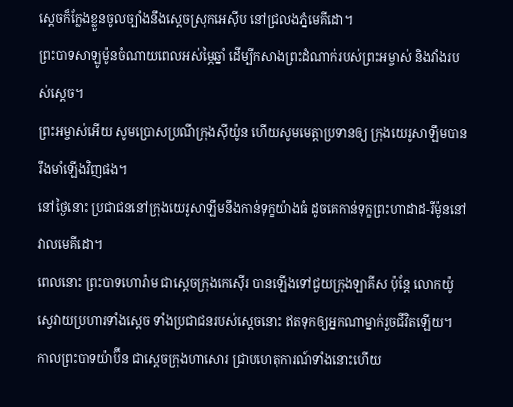ស្ដេចក៏ក្លែងខ្លួនចូលច្បាំងនឹងស្ដេចស្រុកអេស៊ីប នៅជ្រលងភ្នំមេគីដោ។
ព្រះបាទសាឡូម៉ូនចំណាយពេលអស់ម្ភៃឆ្នាំ ដើម្បីកសាងព្រះដំណាក់របស់ព្រះអម្ចាស់ និងវាំងរបស់ស្ដេច។
ព្រះអម្ចាស់អើយ សូមប្រោសប្រណីក្រុងស៊ីយ៉ូន ហើយសូមមេត្តាប្រទានឲ្យ ក្រុងយេរូសាឡឹមបានរឹងមាំឡើងវិញផង។
នៅថ្ងៃនោះ ប្រជាជននៅក្រុងយេរូសាឡឹមនឹងកាន់ទុក្ខយ៉ាងធំ ដូចគេកាន់ទុក្ខព្រះហាដាដ-រីម៉ូននៅវាលមេគីដោ។
ពេលនោះ ព្រះបាទហោរ៉ាម ជាស្ដេចក្រុងកេស៊ើរ បានឡើងទៅជួយក្រុងឡាគីស ប៉ុន្តែ លោកយ៉ូស្វេវាយប្រហារទាំងស្ដេច ទាំងប្រជាជនរបស់ស្ដេចនោះ ឥតទុកឲ្យអ្នកណាម្នាក់រួចជីវិតឡើយ។
កាលព្រះបាទយ៉ាប៊ីន ជាស្ដេចក្រុងហាសោរ ជ្រាបហេតុការណ៍ទាំងនោះហើយ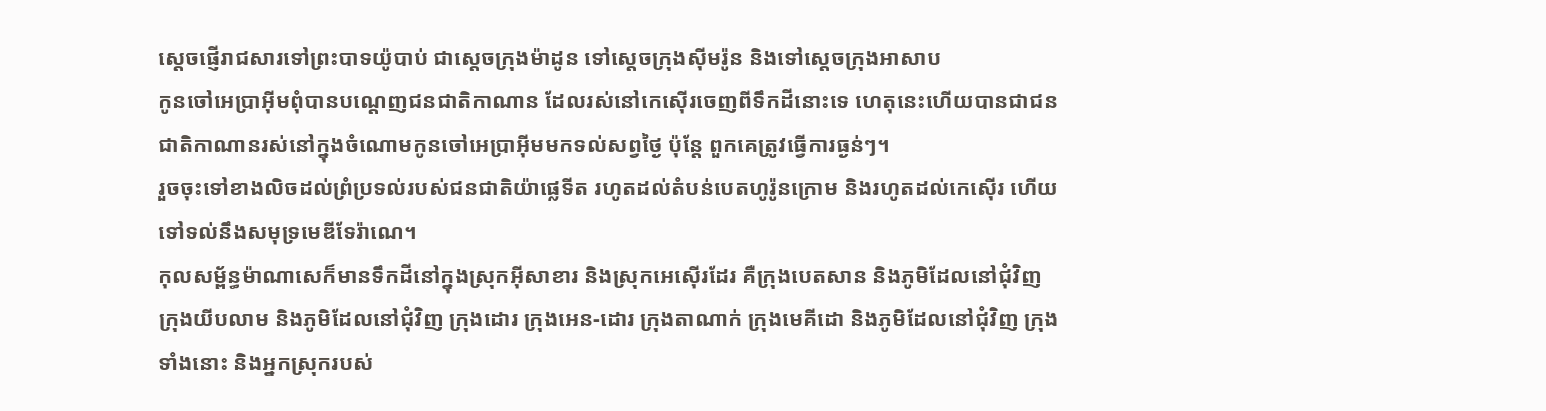ស្ដេចផ្ញើរាជសារទៅព្រះបាទយ៉ូបាប់ ជាស្ដេចក្រុងម៉ាដូន ទៅស្ដេចក្រុងស៊ីមរ៉ូន និងទៅស្ដេចក្រុងអាសាប
កូនចៅអេប្រាអ៊ីមពុំបានបណ្តេញជនជាតិកាណាន ដែលរស់នៅកេស៊ើរចេញពីទឹកដីនោះទេ ហេតុនេះហើយបានជាជនជាតិកាណានរស់នៅក្នុងចំណោមកូនចៅអេប្រាអ៊ីមមកទល់សព្វថ្ងៃ ប៉ុន្តែ ពួកគេត្រូវធ្វើការធ្ងន់ៗ។
រួចចុះទៅខាងលិចដល់ព្រំប្រទល់របស់ជនជាតិយ៉ាផ្លេទីត រហូតដល់តំបន់បេតហូរ៉ូនក្រោម និងរហូតដល់កេស៊ើរ ហើយទៅទល់នឹងសមុទ្រមេឌីទែរ៉ាណេ។
កុលសម្ព័ន្ធម៉ាណាសេក៏មានទឹកដីនៅក្នុងស្រុកអ៊ីសាខារ និងស្រុកអេស៊ើរដែរ គឺក្រុងបេតសាន និងភូមិដែលនៅជុំវិញ ក្រុងយីបលាម និងភូមិដែលនៅជុំវិញ ក្រុងដោរ ក្រុងអេន-ដោរ ក្រុងតាណាក់ ក្រុងមេគីដោ និងភូមិដែលនៅជុំវិញ ក្រុងទាំងនោះ និងអ្នកស្រុករបស់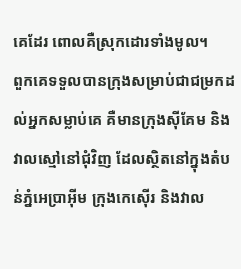គេដែរ ពោលគឺស្រុកដោរទាំងមូល។
ពួកគេទទួលបានក្រុងសម្រាប់ជាជម្រកដល់អ្នកសម្លាប់គេ គឺមានក្រុងស៊ីគែម និងវាលស្មៅនៅជុំវិញ ដែលស្ថិតនៅក្នុងតំបន់ភ្នំអេប្រាអ៊ីម ក្រុងកេស៊ើរ និងវាល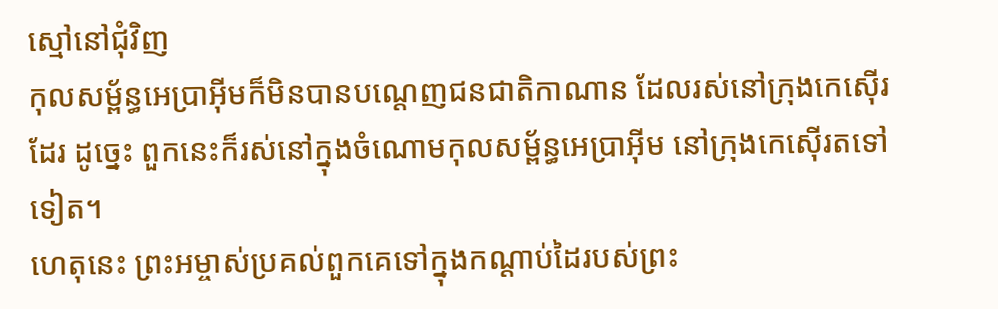ស្មៅនៅជុំវិញ
កុលសម្ព័ន្ធអេប្រាអ៊ីមក៏មិនបានបណ្ដេញជនជាតិកាណាន ដែលរស់នៅក្រុងកេស៊ើរដែរ ដូច្នេះ ពួកនេះក៏រស់នៅក្នុងចំណោមកុលសម្ព័ន្ធអេប្រាអ៊ីម នៅក្រុងកេស៊ើរតទៅទៀត។
ហេតុនេះ ព្រះអម្ចាស់ប្រគល់ពួកគេទៅក្នុងកណ្ដាប់ដៃរបស់ព្រះ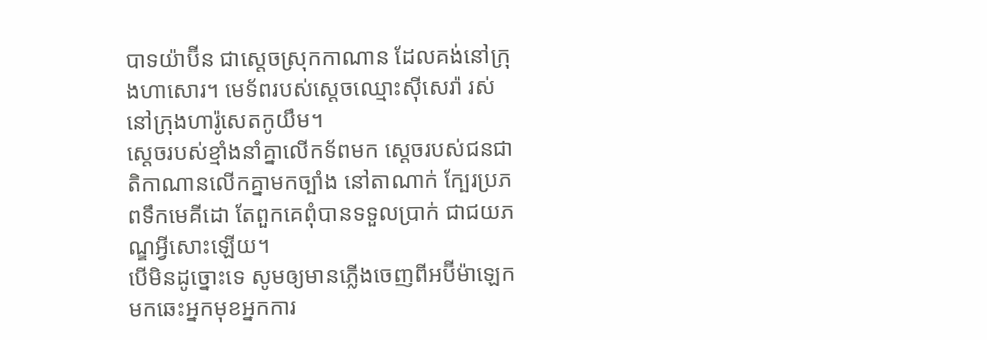បាទយ៉ាប៊ីន ជាស្ដេចស្រុកកាណាន ដែលគង់នៅក្រុងហាសោរ។ មេទ័ពរបស់ស្ដេចឈ្មោះស៊ីសេរ៉ា រស់នៅក្រុងហារ៉ូសេតកូយឹម។
ស្ដេចរបស់ខ្មាំងនាំគ្នាលើកទ័ពមក ស្ដេចរបស់ជនជាតិកាណានលើកគ្នាមកច្បាំង នៅតាណាក់ ក្បែរប្រភពទឹកមេគីដោ តែពួកគេពុំបានទទួលប្រាក់ ជាជយភណ្ឌអ្វីសោះឡើយ។
បើមិនដូច្នោះទេ សូមឲ្យមានភ្លើងចេញពីអប៊ីម៉ាឡេក មកឆេះអ្នកមុខអ្នកការ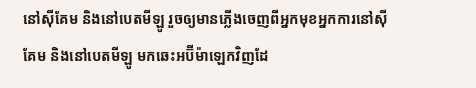នៅស៊ីគែម និងនៅបេតមីឡូ រួចឲ្យមានភ្លើងចេញពីអ្នកមុខអ្នកការនៅស៊ីគែម និងនៅបេតមីឡូ មកឆេះអប៊ីម៉ាឡេកវិញដែ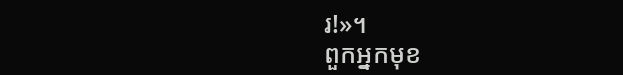រ!»។
ពួកអ្នកមុខ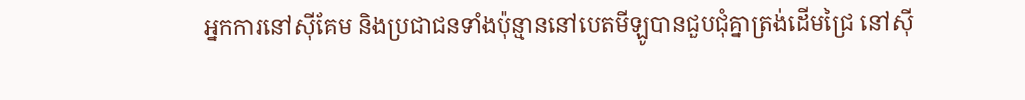អ្នកការនៅស៊ីគែម និងប្រជាជនទាំងប៉ុន្មាននៅបេតមីឡូបានជួបជុំគ្នាត្រង់ដើមជ្រៃ នៅស៊ី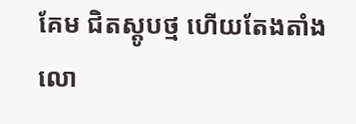គែម ជិតស្តូបថ្ម ហើយតែងតាំងលោ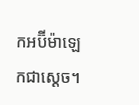កអប៊ីម៉ាឡេកជាស្ដេច។